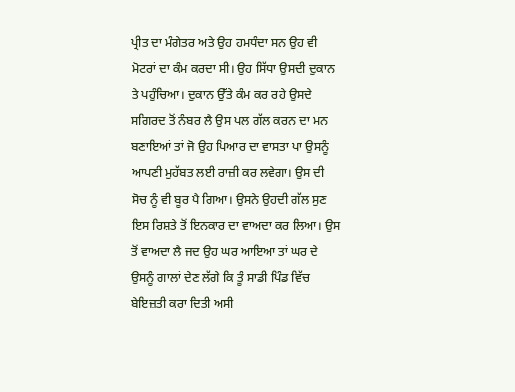ਪ੍ਰੀਤ ਦਾ ਮੰਗੇਤਰ ਅਤੇ ਉਹ ਹਮਧੰਦਾ ਸਨ ਉਹ ਵੀ ਮੋਟਰਾਂ ਦਾ ਕੰਮ ਕਰਦਾ ਸੀ। ਉਹ ਸਿੱਧਾ ਉਸਦੀ ਦੁਕਾਨ ਤੇ ਪਹੁੰਚਿਆ। ਦੁਕਾਨ ਉੱਤੇ ਕੰਮ ਕਰ ਰਹੇ ਉਸਦੇ ਸਗਿਰਦ ਤੋਂ ਨੰਬਰ ਲੈ ਉਸ ਪਲ ਗੱਲ ਕਰਨ ਦਾ ਮਨ ਬਣਾਇਆਂ ਤਾਂ ਜੋ ਉਹ ਪਿਆਰ ਦਾ ਵਾਸਤਾ ਪਾ ਉਸਨੂੰ ਆਪਣੀ ਮੁਹੱਬਤ ਲਈ ਰਾਜ਼ੀ ਕਰ ਲਵੇਗਾ। ਉਸ ਦੀ ਸੋਚ ਨੂੰ ਵੀ ਬੂਰ ਪੈ ਗਿਆ। ਉਸਨੇ ਉਹਦੀ ਗੱਲ ਸੁਣ ਇਸ ਰਿਸ਼ਤੇ ਤੋਂ ਇਨਕਾਰ ਦਾ ਵਾਅਦਾ ਕਰ ਲਿਆ। ਉਸ ਤੋਂ ਵਾਅਦਾ ਲੈ ਜਦ ਉਹ ਘਰ ਆਇਆ ਤਾਂ ਘਰ ਦੇ ਉਸਨੂੰ ਗਾਲਾਂ ਦੇਣ ਲੱਗੇ ਕਿ ਤੂੰ ਸਾਡੀ ਪਿੰਡ ਵਿੱਚ ਬੇਇਜ਼ਤੀ ਕਰਾ ਦਿਤੀ ਅਸੀ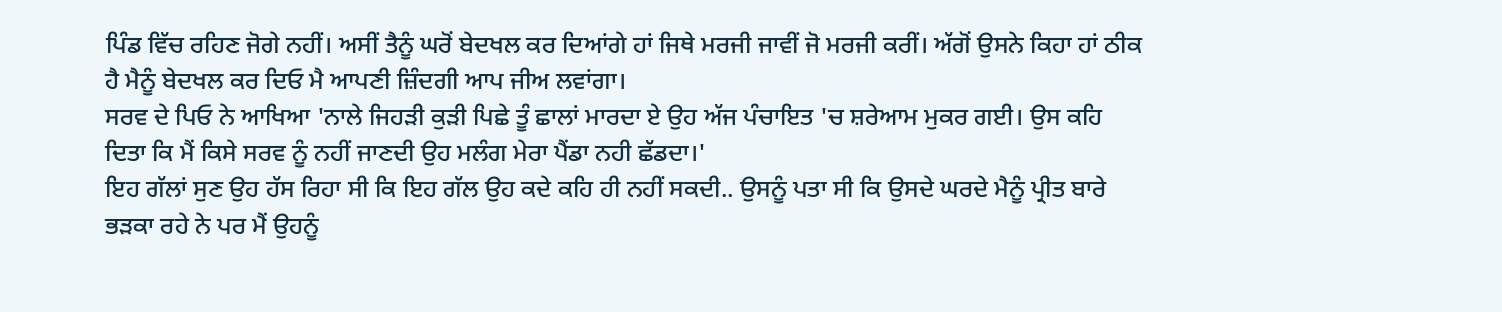ਪਿੰਡ ਵਿੱਚ ਰਹਿਣ ਜੋਗੇ ਨਹੀਂ। ਅਸੀਂ ਤੈਨੂੰ ਘਰੋਂ ਬੇਦਖਲ ਕਰ ਦਿਆਂਗੇ ਹਾਂ ਜਿਥੇ ਮਰਜੀ ਜਾਵੀਂ ਜੋ ਮਰਜੀ ਕਰੀਂ। ਅੱਗੋਂ ਉਸਨੇ ਕਿਹਾ ਹਾਂ ਠੀਕ ਹੈ ਮੈਨੂੰ ਬੇਦਖਲ ਕਰ ਦਿਓ ਮੈ ਆਪਣੀ ਜ਼ਿੰਦਗੀ ਆਪ ਜੀਅ ਲਵਾਂਗਾ।
ਸਰਵ ਦੇ ਪਿਓ ਨੇ ਆਖਿਆ 'ਨਾਲੇ ਜਿਹੜੀ ਕੁੜੀ ਪਿਛੇ ਤੂੰ ਛਾਲਾਂ ਮਾਰਦਾ ਏ ਉਹ ਅੱਜ ਪੰਚਾਇਤ 'ਚ ਸ਼ਰੇਆਮ ਮੁਕਰ ਗਈ। ਉਸ ਕਹਿ ਦਿਤਾ ਕਿ ਮੈਂ ਕਿਸੇ ਸਰਵ ਨੂੰ ਨਹੀਂ ਜਾਣਦੀ ਉਹ ਮਲੰਗ ਮੇਰਾ ਪੈਂਡਾ ਨਹੀ ਛੱਡਦਾ।'
ਇਹ ਗੱਲਾਂ ਸੁਣ ਉਹ ਹੱਸ ਰਿਹਾ ਸੀ ਕਿ ਇਹ ਗੱਲ ਉਹ ਕਦੇ ਕਹਿ ਹੀ ਨਹੀਂ ਸਕਦੀ.. ਉਸਨੂੰ ਪਤਾ ਸੀ ਕਿ ਉਸਦੇ ਘਰਦੇ ਮੈਨੂੰ ਪ੍ਰੀਤ ਬਾਰੇ ਭੜਕਾ ਰਹੇ ਨੇ ਪਰ ਮੈਂ ਉਹਨੂੰ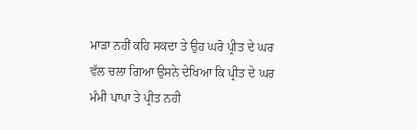ਮਾੜਾ ਨਹੀਂ ਕਹਿ ਸਕਦਾ ਤੇ ਉਹ ਘਰੋ ਪ੍ਰੀਤ ਦੇ ਘਰ ਵੱਲ ਚਲਾ ਗਿਆ ਉਸਨੇ ਦੇਖਿਆ ਕਿ ਪ੍ਰੀਤ ਦੇ ਘਰ ਮੰਮੀ ਪਾਪਾ ਤੇ ਪ੍ਰੀਤ ਨਹੀ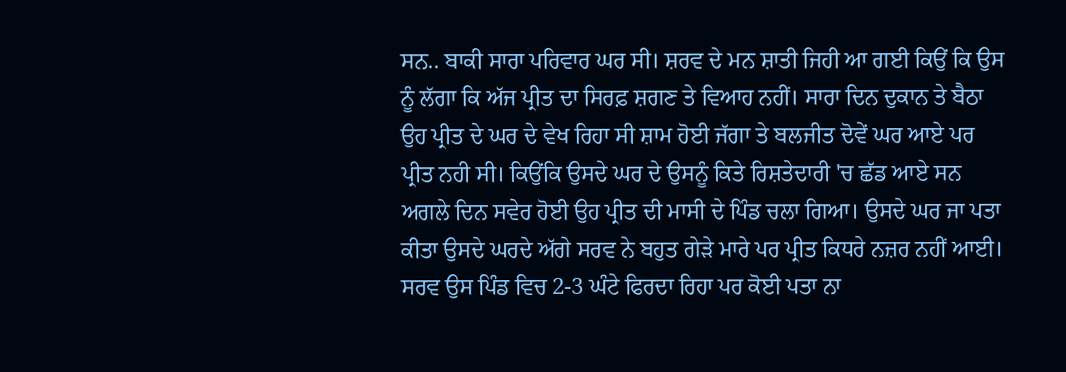ਸਨ.. ਬਾਕੀ ਸਾਰਾ ਪਰਿਵਾਰ ਘਰ ਸੀ। ਸ਼ਰਵ ਦੇ ਮਨ ਸ਼ਾਤੀ ਜਿਹੀ ਆ ਗਈ ਕਿਉਂ ਕਿ ਉਸ ਨੂੰ ਲੱਗਾ ਕਿ ਅੱਜ ਪ੍ਰੀਤ ਦਾ ਸਿਰਫ਼ ਸ਼ਗਣ ਤੇ ਵਿਆਹ ਨਹੀਂ। ਸਾਰਾ ਦਿਨ ਦੁਕਾਨ ਤੇ ਬੈਠਾ ਉਹ ਪ੍ਰੀਤ ਦੇ ਘਰ ਦੇ ਵੇਖ ਰਿਹਾ ਸੀ ਸ਼ਾਮ ਹੋਈ ਜੱਗਾ ਤੇ ਬਲਜੀਤ ਦੋਵੇਂ ਘਰ ਆਏ ਪਰ ਪ੍ਰੀਤ ਨਹੀ ਸੀ। ਕਿਉਂਕਿ ਉਸਦੇ ਘਰ ਦੇ ਉਸਨੂੰ ਕਿਤੇ ਰਿਸ਼ਤੇਦਾਰੀ 'ਚ ਛੱਡ ਆਏ ਸਨ ਅਗਲੇ ਦਿਨ ਸਵੇਰ ਹੋਈ ਉਹ ਪ੍ਰੀਤ ਦੀ ਮਾਸੀ ਦੇ ਪਿੰਡ ਚਲਾ ਗਿਆ। ਉਸਦੇ ਘਰ ਜਾ ਪਤਾ ਕੀਤਾ ਉਸਦੇ ਘਰਦੇ ਅੱਗੇ ਸਰਵ ਨੇ ਬਹੁਤ ਗੇੜੇ ਮਾਰੇ ਪਰ ਪ੍ਰੀਤ ਕਿਧਰੇ ਨਜ਼ਰ ਨਹੀਂ ਆਈ। ਸਰਵ ਉਸ ਪਿੰਡ ਵਿਚ 2-3 ਘੰਟੇ ਫਿਰਦਾ ਰਿਹਾ ਪਰ ਕੋਈ ਪਤਾ ਨਾ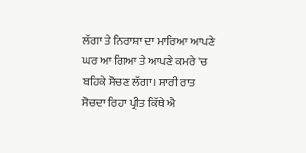ਲੱਗਾ ਤੇ ਨਿਰਾਸ਼ਾ ਦਾ ਮਾਰਿਆ ਆਪਣੇ ਘਰ ਆ ਗਿਆ ਤੇ ਆਪਣੇ ਕਮਰੇ 'ਚ ਬਹਿਕੇ ਸੋਚਣ ਲੱਗਾ। ਸਾਰੀ ਰਾਤ ਸੋਚਦਾ ਰਿਹਾ ਪ੍ਰੀਤ ਕਿੱਥੇ ਐ